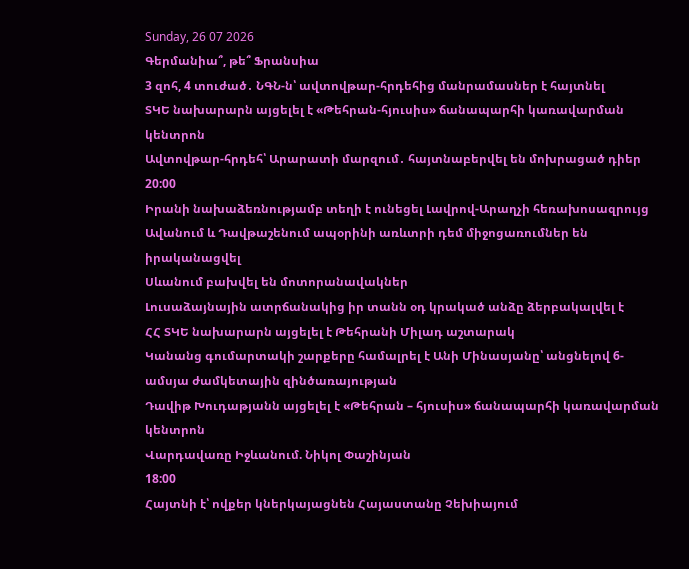Sunday, 26 07 2026
Գերմանիա՞, թե՞ Ֆրանսիա
3 զոհ, 4 տուժած․ ՆԳՆ-ն՝ ավտովթար-հրդեհից մանրամասներ է հայտնել
ՏԿԵ նախարարն այցելել է «Թեհրան-հյուսիս» ճանապարհի կառավարման կենտրոն
Ավտովթար-հրդեհ՝ Արարատի մարզում․ հայտնաբերվել են մոխրացած դիեր
20:00
Իրանի նախաձեռնությամբ տեղի է ունեցել Լավրով-Արաղչի հեռախոսազրույց
Ավանում և Դավթաշենում ապօրինի առևտրի դեմ միջոցառումներ են իրականացվել
Սևանում բախվել են մոտորանավակներ
Լուսաձայնային ատրճանակից իր տանն օդ կրակած անձը ձերբակալվել է
ՀՀ ՏԿԵ նախարարն այցելել է Թեհրանի Միլադ աշտարակ
Կանանց գումարտակի շարքերը համալրել է Անի Մինասյանը՝ անցնելով 6-ամսյա ժամկետային զինծառայության
Դավիթ Խուդաթյանն այցելել է «Թեհրան – հյուսիս» ճանապարհի կառավարման կենտրոն
Վարդավառը Իջևանում. Նիկոլ Փաշինյան
18:00
Հայտնի է՝ ովքեր կներկայացնեն Հայաստանը Չեխիայում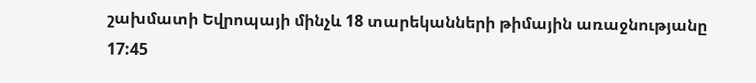շախմատի Եվրոպայի մինչև 18 տարեկանների թիմային առաջնությանը
17:45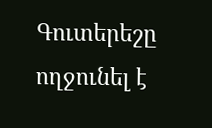Գուտերեշը ողջունել է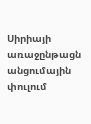Սիրիայի առաջընթացն անցումային փուլում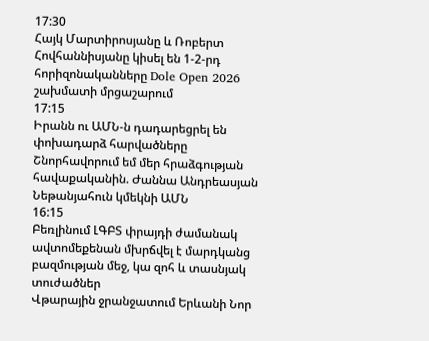17:30
Հայկ Մարտիրոսյանը և Ռոբերտ Հովհաննիսյանը կիսել են 1-2-րդ հորիզոնականները Dole Open 2026 շախմատի մրցաշարում
17:15
Իրանն ու ԱՄՆ-ն դադարեցրել են փոխադարձ հարվածները
Շնորհավորում եմ մեր հրաձգության հավաքականին. Ժաննա Անդրեասյան
Նեթանյահուն կմեկնի ԱՄՆ
16:15
Բեռլինում ԼԳԲՏ փրայդի ժամանակ ավտոմեքենան մխրճվել է մարդկանց բազմության մեջ, կա զոհ և տասնյակ տուժածներ
Վթարային ջրանջատում Երևանի Նոր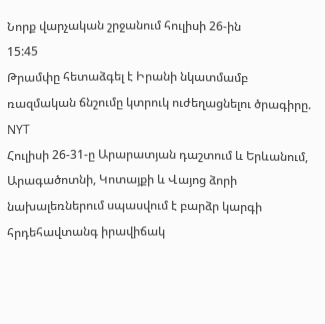Նորք վարչական շրջանում հուլիսի 26-ին
15:45
Թրամփը հետաձգել է Իրանի նկատմամբ ռազմական ճնշումը կտրուկ ուժեղացնելու ծրագիրը. NYT
Հուլիսի 26-31-ը Արարատյան դաշտում և Երևանում, Արագածոտնի, Կոտայքի և Վայոց ձորի նախալեռներում սպասվում է բարձր կարգի հրդեհավտանգ իրավիճակ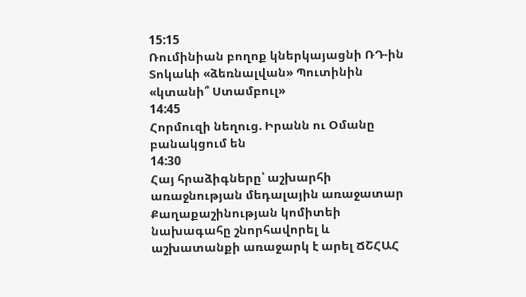15:15
Ռումինիան բողոք կներկայացնի ՌԴ-ին
Տոկաևի «ձեռնալվան» Պուտինին «կտանի՞ Ստամբուլ»
14:45
Հորմուզի նեղուց. Իրանն ու Օմանը բանակցում են
14:30
Հայ հրաձիգները՝ աշխարհի առաջնության մեդալային առաջատար
Քաղաքաշինության կոմիտեի նախագահը շնորհավորել և աշխատանքի առաջարկ է արել ՃՇՀԱՀ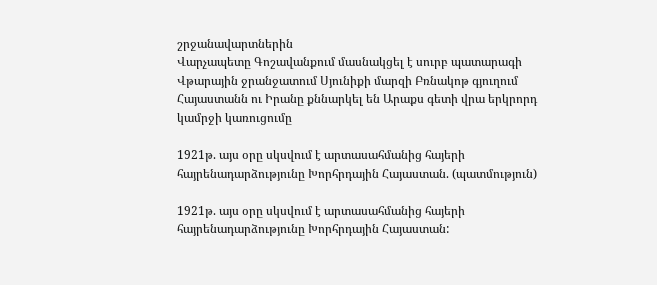շրջանավարտներին
Վարչապետը Գոշավանքում մասնակցել է սուրբ պատարագի
Վթարային ջրանջատում Սյունիքի մարզի Բռնակոթ գյուղում
Հայաստանն ու Իրանը քննարկել են Արաքս գետի վրա երկրորդ կամրջի կառուցումը

1921թ. այս օրը սկսվում է արտասահմանից հայերի հայրենադարձությունը Խորհրդային Հայաստան. (պատմություն)

1921թ. այս օրը սկսվում է արտասահմանից հայերի հայրենադարձությունը Խորհրդային Հայաստան: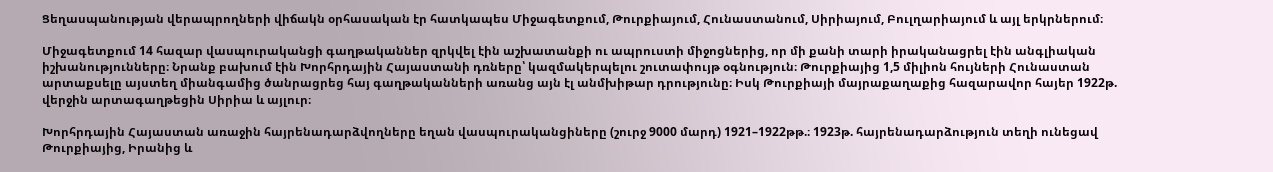Ցեղասպանության վերապրողների վիճակն օրհասական էր հատկապես Միջագետքում, Թուրքիայում, Հունաստանում, Սիրիայում, Բուլղարիայում և այլ երկրներում։

Միջագետքում 14 հազար վասպուրականցի գաղթականներ զրկվել էին աշխատանքի ու ապրուստի միջոցներից, որ մի քանի տարի իրականացրել էին անգլիական իշխանությունները։ Նրանք բախում էին Խորհրդային Հայաստանի դռները՝ կազմակերպելու շուտափույթ օգնություն։ Թուրքիայից 1,5 միլիոն հույների Հունաստան արտաքսելը այստեղ միանգամից ծանրացրեց հայ գաղթականների առանց այն էլ անմխիթար դրությունը։ Իսկ Թուրքիայի մայրաքաղաքից հազարավոր հայեր 1922թ. վերջին արտագաղթեցին Սիրիա և այլուր։

Խորհրդային Հայաստան առաջին հայրենադարձվողները եղան վասպուրականցիները (շուրջ 9000 մարդ) 1921–1922թթ.։ 1923թ. հայրենադարձություն տեղի ունեցավ Թուրքիայից, Իրանից և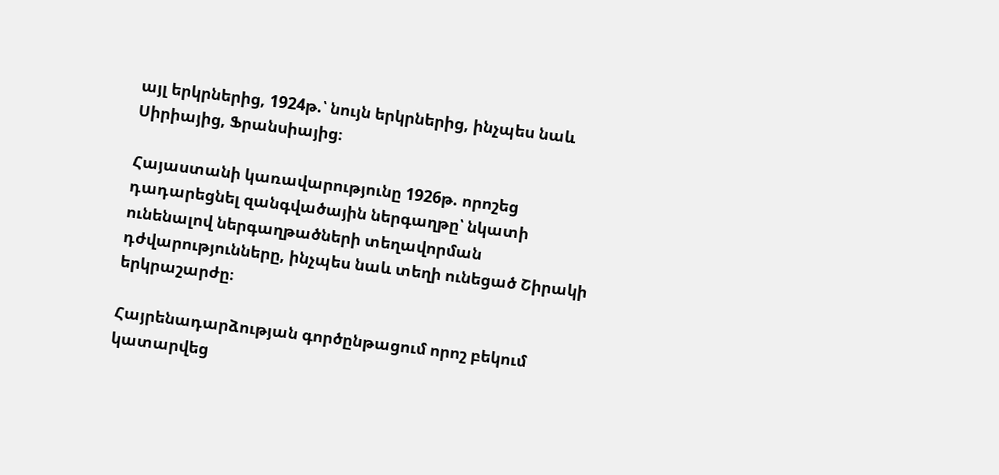այլ երկրներից, 1924թ.՝ նույն երկրներից, ինչպես նաև Սիրիայից, Ֆրանսիայից։

Հայաստանի կառավարությունը 1926թ. որոշեց դադարեցնել զանգվածային ներգաղթը՝ նկատի ունենալով ներգաղթածների տեղավորման դժվարությունները, ինչպես նաև տեղի ունեցած Շիրակի երկրաշարժը։

Հայրենադարձության գործընթացում որոշ բեկում կատարվեց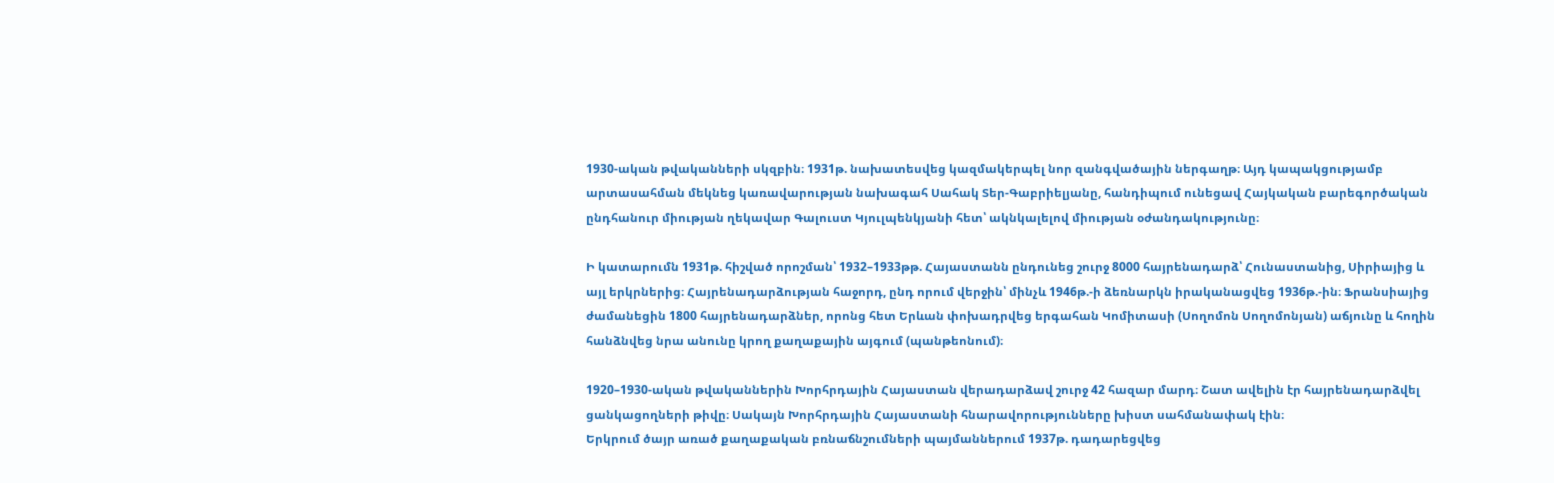1930-ական թվականների սկզբին։ 1931թ. նախատեսվեց կազմակերպել նոր զանգվածային ներգաղթ։ Այդ կապակցությամբ արտասահման մեկնեց կառավարության նախագահ Սահակ Տեր-Գաբրիելյանը, հանդիպում ունեցավ Հայկական բարեգործական ընդհանուր միության ղեկավար Գալուստ Կյուլպենկյանի հետ՝ ակնկալելով միության օժանդակությունը։

Ի կատարումն 1931թ. հիշված որոշման՝ 1932–1933թթ. Հայաստանն ընդունեց շուրջ 8000 հայրենադարձ՝ Հունաստանից, Սիրիայից և այլ երկրներից։ Հայրենադարձության հաջորդ, ընդ որում վերջին՝ մինչև 1946թ.-ի ձեռնարկն իրականացվեց 1936թ.-ին։ Ֆրանսիայից ժամանեցին 1800 հայրենադարձներ, որոնց հետ Երևան փոխադրվեց երգահան Կոմիտասի (Սողոմոն Սողոմոնյան) աճյունը և հողին հանձնվեց նրա անունը կրող քաղաքային այգում (պանթեոնում)։

1920–1930-ական թվականներին Խորհրդային Հայաստան վերադարձավ շուրջ 42 հազար մարդ։ Շատ ավելին էր հայրենադարձվել ցանկացողների թիվը։ Սակայն Խորհրդային Հայաստանի հնարավորությունները խիստ սահմանափակ էին։
Երկրում ծայր առած քաղաքական բռնաճնշումների պայմաններում 1937թ. դադարեցվեց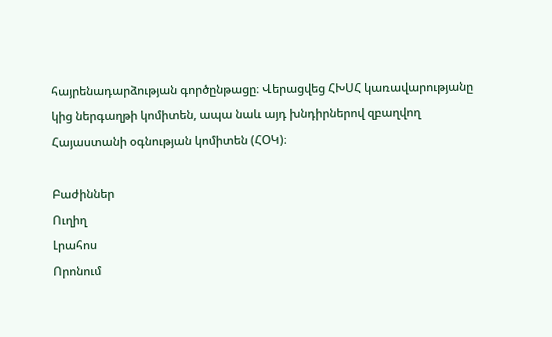հայրենադարձության գործընթացը։ Վերացվեց ՀԽՍՀ կառավարությանը կից ներգաղթի կոմիտեն, ապա նաև այդ խնդիրներով զբաղվող Հայաստանի օգնության կոմիտեն (ՀՕԿ)։

Բաժիններ
Ուղիղ
Լրահոս
Որոնում